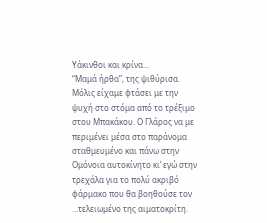Υάκινθοι και κρίνα…
“Μαμά ήρθα”, της ψιθύρισα.
Μόλις είχαμε φτάσει με την ψυχή στο στόμα από το τρέξιμο στου Μπακάκου. Ο Γλάρος να με περιμένει μέσα στο παράνομα σταθμευμένο και πάνω στην Ομόνοια αυτοκίνητο κι’ εγώ στην τρεχάλα για το πολύ ακριβό φάρμακο που θα βοηθούσε τον …τελειωμένο της αιματοκρίτη.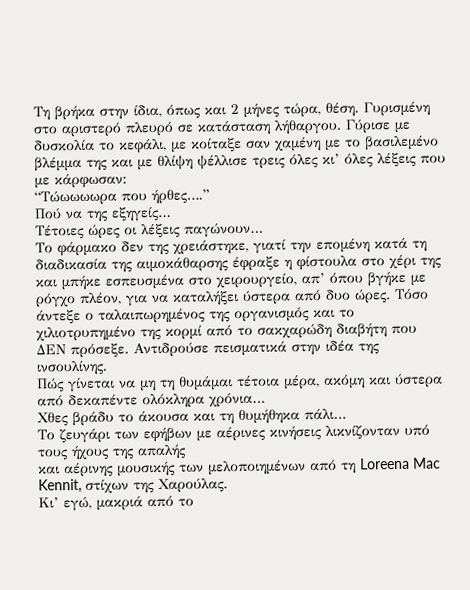Τη βρήκα στην ίδια, όπως και 2 μήνες τώρα, θέση. Γυρισμένη στο αριστερό πλευρό σε κατάσταση λήθαργου. Γύρισε με δυσκολία το κεφάλι, με κοίταξε σαν χαμένη με το βασιλεμένο βλέμμα της και με θλίψη ψέλλισε τρεις όλες κι’ όλες λέξεις που με κάρφωσαν:
“Τώωωωωρα που ήρθες….”
Πού να της εξηγείς…
Τέτοιες ώρες οι λέξεις παγώνουν…
Το φάρμακο δεν της χρειάστηκε, γιατί την επομένη κατά τη διαδικασία της αιμοκάθαρσης έφραξε η φίστουλα στο χέρι της και μπήκε εσπευσμένα στο χειρουργείο, απ’ όπου βγήκε με ρόγχο πλέον, για να καταλήξει ύστερα από δυο ώρες. Τόσο άντεξε ο ταλαιπωρημένος της οργανισμός και το χιλιοτρυπημένο της κορμί από το σακχαρώδη διαβήτη που ΔΕΝ πρόσεξε. Αντιδρούσε πεισματικά στην ιδέα της ινσουλίνης.
Πώς γίνεται να μη τη θυμάμαι τέτοια μέρα, ακόμη και ύστερα από δεκαπέντε ολόκληρα χρόνια…
Χθες βράδυ το άκουσα και τη θυμήθηκα πάλι…
Το ζευγάρι των εφήβων με αέρινες κινήσεις λικνίζονταν υπό τους ήχους της απαλής
και αέρινης μουσικής των μελοποιημένων από τη Loreena Mac Kennit, στίχων της Χαρούλας.
Κι’ εγώ, μακριά από το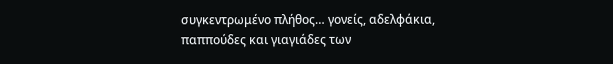συγκεντρωμένο πλήθος… γονείς, αδελφάκια, παππούδες και γιαγιάδες των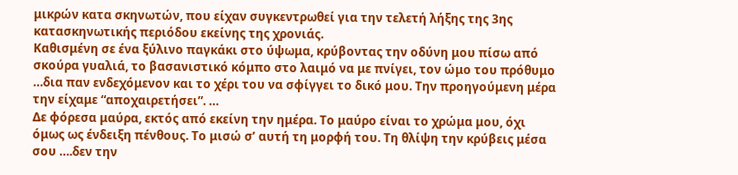μικρών κατα σκηνωτών, που είχαν συγκεντρωθεί για την τελετή λήξης της 3ης κατασκηνωτικής περιόδου εκείνης της χρονιάς.
Καθισμένη σε ένα ξύλινο παγκάκι στο ύψωμα, κρύβοντας την οδύνη μου πίσω από σκούρα γυαλιά, το βασανιστικό κόμπο στο λαιμό να με πνίγει, τον ώμο του πρόθυμο …δια παν ενδεχόμενον και το χέρι του να σφίγγει το δικό μου. Την προηγούμενη μέρα την είχαμε “αποχαιρετήσει”. …
Δε φόρεσα μαύρα, εκτός από εκείνη την ημέρα. Το μαύρο είναι το χρώμα μου, όχι όμως ως ένδειξη πένθους. Το μισώ σ’ αυτή τη μορφή του. Τη θλίψη την κρύβεις μέσα σου ….δεν την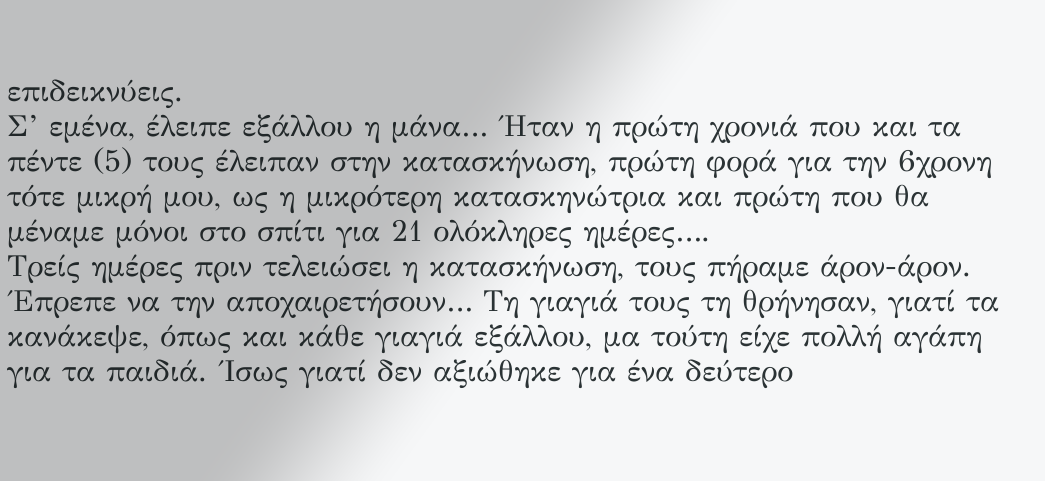επιδεικνύεις.
Σ’ εμένα, έλειπε εξάλλου η μάνα… ΄Ηταν η πρώτη χρονιά που και τα πέντε (5) τους έλειπαν στην κατασκήνωση, πρώτη φορά για την 6χρονη τότε μικρή μου, ως η μικρότερη κατασκηνώτρια και πρώτη που θα μέναμε μόνοι στο σπίτι για 21 ολόκληρες ημέρες….
Τρείς ημέρες πριν τελειώσει η κατασκήνωση, τους πήραμε άρον-άρον. ΄Επρεπε να την αποχαιρετήσουν… Τη γιαγιά τους τη θρήνησαν, γιατί τα κανάκεψε, όπως και κάθε γιαγιά εξάλλου, μα τούτη είχε πολλή αγάπη για τα παιδιά. ΄Ισως γιατί δεν αξιώθηκε για ένα δεύτερο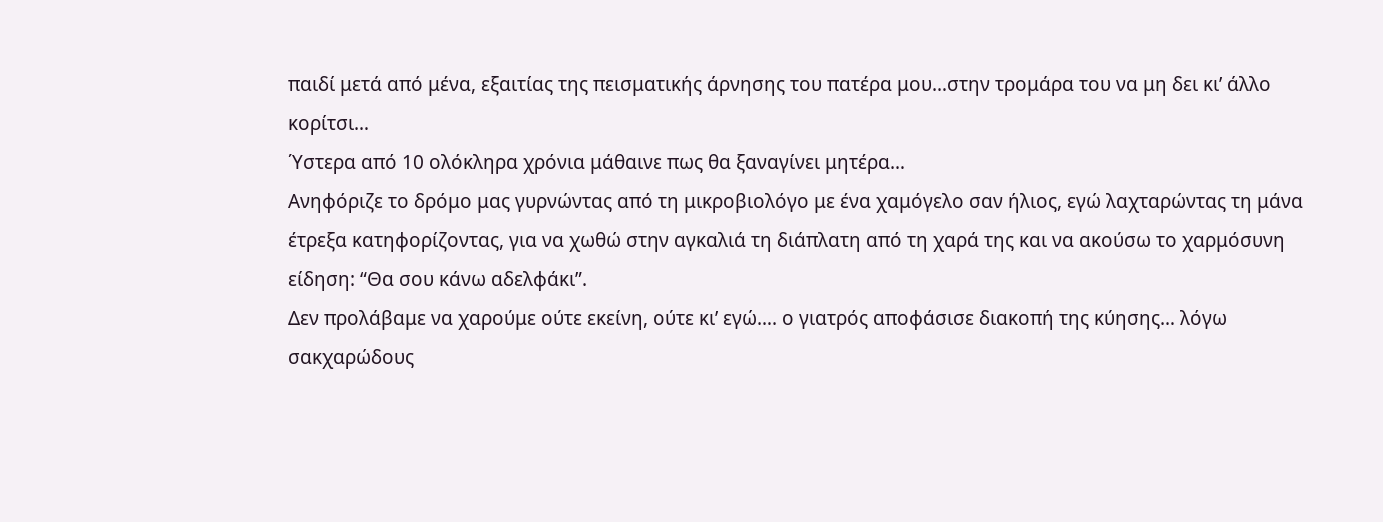παιδί μετά από μένα, εξαιτίας της πεισματικής άρνησης του πατέρα μου…στην τρομάρα του να μη δει κι’ άλλο κορίτσι…
΄Υστερα από 10 ολόκληρα χρόνια μάθαινε πως θα ξαναγίνει μητέρα…
Ανηφόριζε το δρόμο μας γυρνώντας από τη μικροβιολόγο με ένα χαμόγελο σαν ήλιος, εγώ λαχταρώντας τη μάνα έτρεξα κατηφορίζοντας, για να χωθώ στην αγκαλιά τη διάπλατη από τη χαρά της και να ακούσω το χαρμόσυνη είδηση: “Θα σου κάνω αδελφάκι”.
Δεν προλάβαμε να χαρούμε ούτε εκείνη, ούτε κι’ εγώ…. ο γιατρός αποφάσισε διακοπή της κύησης… λόγω σακχαρώδους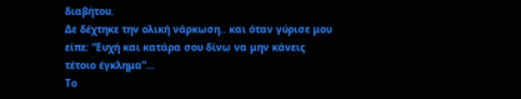διαβήτου.
Δε δέχτηκε την ολική νάρκωση.. και όταν γύρισε μου είπε: “Ευχή και κατάρα σου δίνω να μην κάνεις τέτοιο έγκλημα”…
Το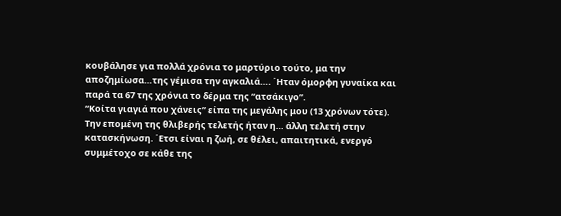κουβάλησε για πολλά χρόνια το μαρτύριο τούτο, μα την αποζημίωσα…της γέμισα την αγκαλιά…. ΄Ηταν όμορφη γυναίκα και παρά τα 67 της χρόνια το δέρμα της “ατσάκιγο”.
“Κοίτα γιαγιά που χάνεις” είπα της μεγάλης μου (13 χρόνων τότε). Την επομένη της θλιβερής τελετής ήταν η… άλλη τελετή στην κατασκήνωση. ΄Ετσι είναι η ζωή, σε θέλει, απαιτητικά, ενεργό συμμέτοχο σε κάθε της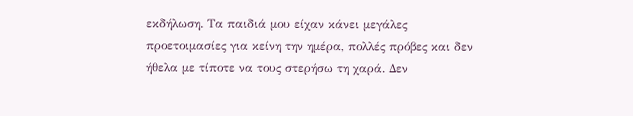εκδήλωση. Τα παιδιά μου είχαν κάνει μεγάλες προετοιμασίες για κείνη την ημέρα, πολλές πρόβες και δεν ήθελα με τίποτε να τους στερήσω τη χαρά. Δεν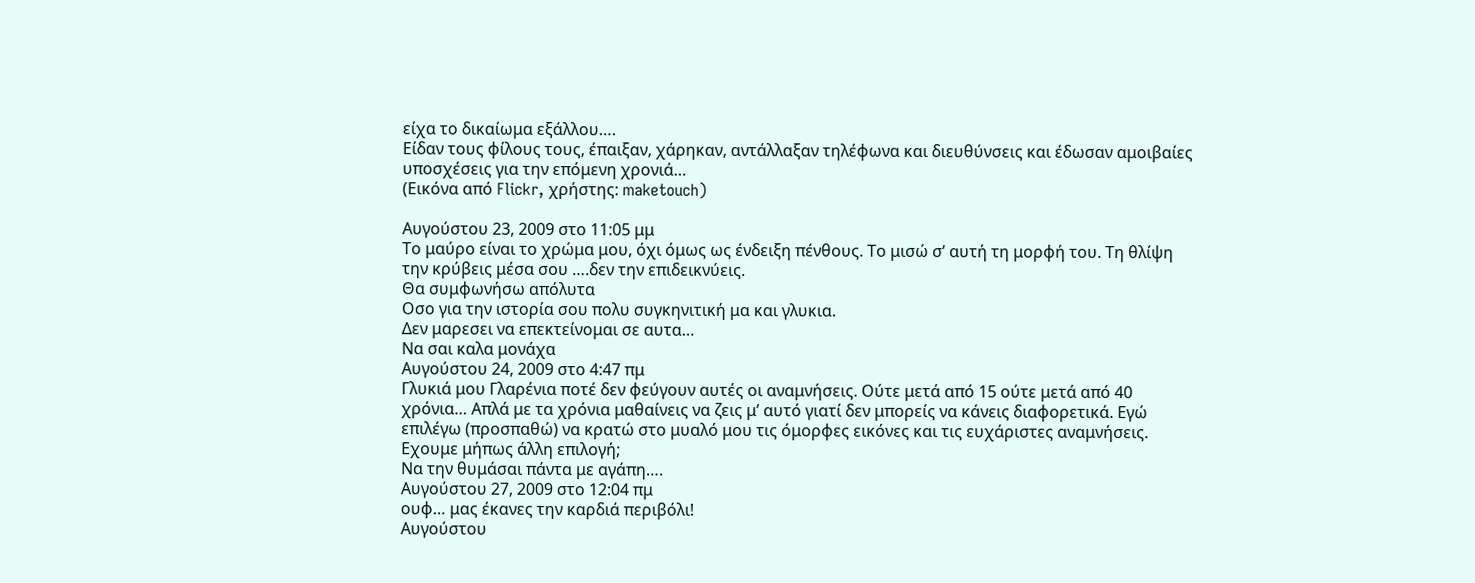είχα το δικαίωμα εξάλλου….
Είδαν τους φίλους τους, έπαιξαν, χάρηκαν, αντάλλαξαν τηλέφωνα και διευθύνσεις και έδωσαν αμοιβαίες υποσχέσεις για την επόμενη χρονιά…
(Εικόνα από Flickr, χρήστης: maketouch)

Αυγούστου 23, 2009 στο 11:05 μμ
Το μαύρο είναι το χρώμα μου, όχι όμως ως ένδειξη πένθους. Το μισώ σ’ αυτή τη μορφή του. Τη θλίψη την κρύβεις μέσα σου ….δεν την επιδεικνύεις.
Θα συμφωνήσω απόλυτα
Οσο για την ιστορία σου πολυ συγκηνιτική μα και γλυκια.
Δεν μαρεσει να επεκτείνομαι σε αυτα…
Να σαι καλα μονάχα
Αυγούστου 24, 2009 στο 4:47 πμ
Γλυκιά μου Γλαρένια ποτέ δεν φεύγουν αυτές οι αναμνήσεις. Ούτε μετά από 15 ούτε μετά από 40 χρόνια… Απλά με τα χρόνια μαθαίνεις να ζεις μ’ αυτό γιατί δεν μπορείς να κάνεις διαφορετικά. Εγώ επιλέγω (προσπαθώ) να κρατώ στο μυαλό μου τις όμορφες εικόνες και τις ευχάριστες αναμνήσεις. Εχουμε μήπως άλλη επιλογή;
Να την θυμάσαι πάντα με αγάπη….
Αυγούστου 27, 2009 στο 12:04 πμ
ουφ… μας έκανες την καρδιά περιβόλι!
Αυγούστου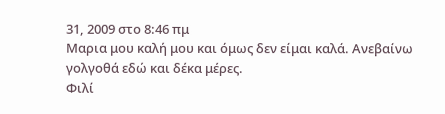31, 2009 στο 8:46 πμ
Μαρια μου καλή μου και όμως δεν είμαι καλά. Ανεβαίνω γολγοθά εδώ και δέκα μέρες.
Φιλί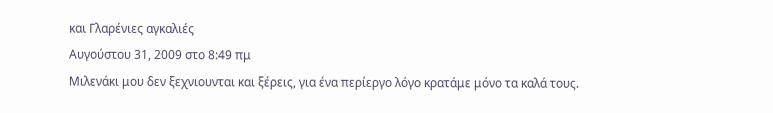και Γλαρένιες αγκαλιές
Αυγούστου 31, 2009 στο 8:49 πμ
Μιλενάκι μου δεν ξεχνιουνται και ξέρεις, για ένα περίεργο λόγο κρατάμε μόνο τα καλά τους.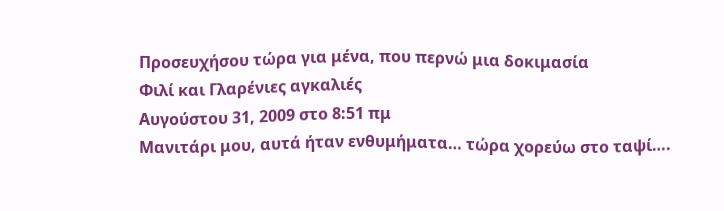Προσευχήσου τώρα για μένα, που περνώ μια δοκιμασία
Φιλί και Γλαρένιες αγκαλιές
Αυγούστου 31, 2009 στο 8:51 πμ
Μανιτάρι μου, αυτά ήταν ενθυμήματα… τώρα χορεύω στο ταψί….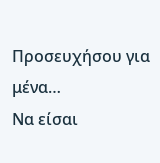Προσευχήσου για μένα…
Να είσαι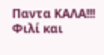Παντα ΚΑΛΑ!!!
Φιλί και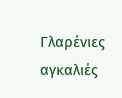Γλαρένιες αγκαλιές